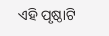ଏହି ପୃଷ୍ଠାଟି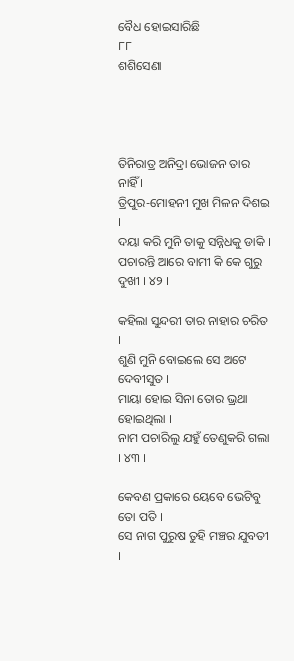ବୈଧ ହୋଇସାରିଛି
୮୮
ଶଶିସେଣା




ତିନିରାତ୍ର ଅନିଦ୍ରା ଭୋଜନ ତାର ନାହିଁ ।
ତ୍ରିପୁର-ମୋହନୀ ମୁଖ ମିଳନ ଦିଶଇ ।
ଦୟା କରି ମୁନି ତାକୁ ସନ୍ନିଧକୁ ଡାକି ।
ପଚାରନ୍ତି ଆରେ ବାମୀ କି କେ ଗୁରୁ ଦୁଖୀ । ୪୨ ।

କ‌ହିଲା ସୁନ୍ଦରୀ ତାର ନାହାର ଚରିତ ।
ଶୁଣି ମୁନି ବୋଇଲେ ସେ ଅଟେ ଦେବୀସୁତ ।
ମାୟା ହୋଇ ସିନା ତୋର ଭ୍ରଥା ହୋଇଥିଲା ।
ନାମ ପଚାରିଲୁ ଯହୁଁ ତେଣୁକରି ଗଲା । ୪୩ ।

କେବଣ ପ୍ରକାରେ ୟେବେ ଭେଟିବୁ ତୋ ପତି ।
ସେ ନାଗ ପୁରୁଷ ତୁହି ମଞ୍ଚର ଯୁବତୀ ।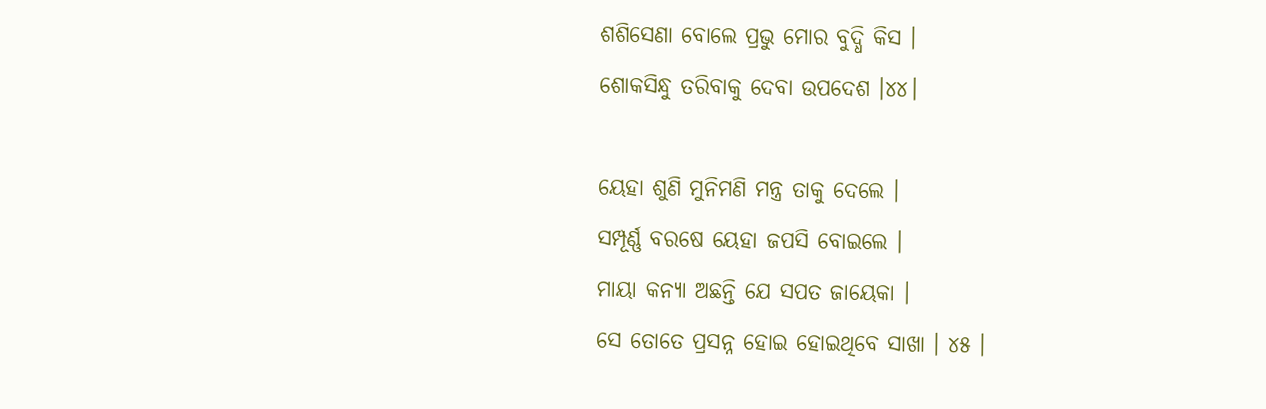ଶଶିସେଣା ବୋଲେ ପ୍ରଭୁ ମୋର ବୁଦ୍ଧି କିସ ।
ଶୋକସିନ୍ଧୁ ତରିବାକୁ ଦେବା ଉପଦେଶ ।୪୪।

ୟେହା ଶୁଣି ମୁନିମଣି ମନ୍ତ୍ର ତାକୁ ଦେଲେ ।
ସମ୍ପୂର୍ଣ୍ଣ ବରଷେ ୟେହା ଜପସି ବୋଇଲେ ।
ମାୟା କନ୍ୟା ଅଛନ୍ତି ଯେ ସପତ ଜାୟେକା ।
ସେ ତୋତେ ପ୍ରସନ୍ନ ହୋଇ ହୋଇଥିବେ ସାଖା । ୪୫ ।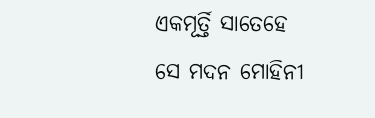ଏକମୂର୍ତ୍ତି ସାତେହେ ସେ ମଦନ ମୋହିନୀ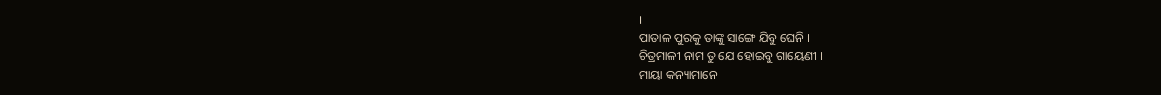।
ପାତାଳ ପୁରକୁ ତାଙ୍କୁ ସାଙ୍ଗେ ଯିବୁ ଘେନି ।
ଚିତ୍ରମାଳୀ ନାମ ତୁ ଯେ ହୋଇବୁ ଗାୟେଣୀ ।
ମାୟା କନ୍ୟାମାନେ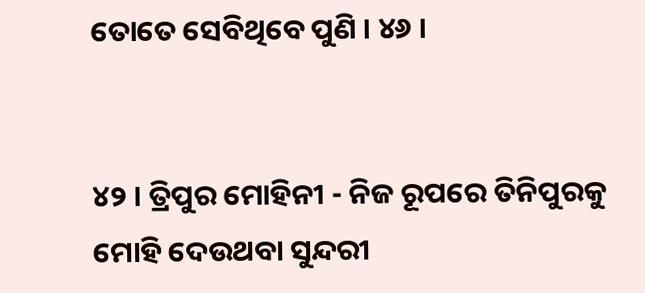ତୋତେ ସେବିଥିବେ ପୁଣି । ୪୬ ।


୪୨ । ତ୍ରିପୁର ମୋହିନୀ - ନିଜ ରୂପରେ ତିନିପୁରକୁ ମୋହି ଦେଉଥବା ସୁନ୍ଦରୀ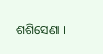ଶଶିସେଣା ।